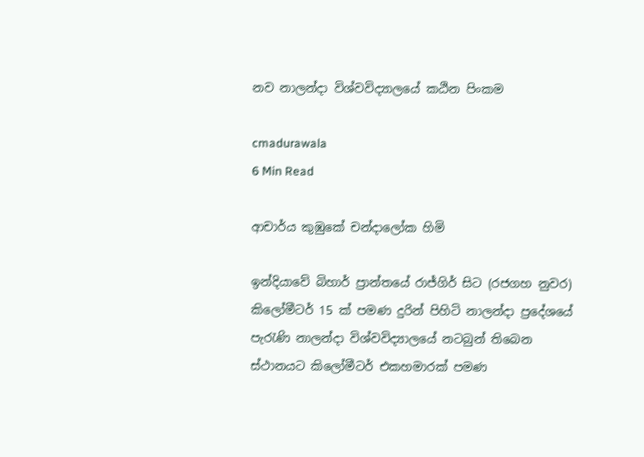නව නාලන්දා විශ්වවිද්‍යාලයේ කඨින පිංකම

cmadurawala
6 Min Read

ආචාර්ය කුඹුකේ චන්දාලෝක හිමි

ඉන්දියාවේ බිහාර් ප්‍රාන්තයේ රාජ්ගිර් සිට (රජගහ නුවර) කිලෝමීටර් 15 ක් පමණ දුරින් පිහිටි නාලන්දා ප්‍රදේශයේ පැරැණි නාලන්දා විශ්වවිද්‍යාලයේ නටබුන් තිබෙන ස්ථානයට කිලෝමීටර් එකහමාරක් පමණ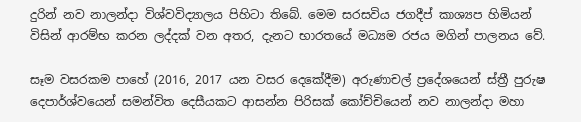දුරින් නව නාලන්දා විශ්වවිද්‍යාලය පිහිටා තිබේ. මෙම සරසවිය ජගදීප් කාශ්‍යප හිමියන් විසින් ආරම්භ කරන ලද්දක් වන අතර, දැනට භාරතයේ මධ්‍යම රජය මගින් පාලනය වේ.

සෑම වසරකම පාහේ (2016, 2017 යන වසර දෙකේදීම) අරුණාචල් ප්‍රදේශයෙන් ස්ත්‍රී පුරුෂ දෙපාර්ශ්වයෙන් සමන්විත දෙසීයකට ආසන්න පිරිසක් කෝච්චියෙන් නව නාලන්දා මහා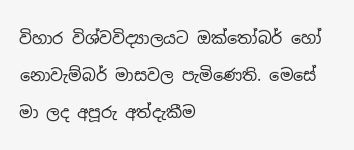විහාර විශ්වවිද්‍යාලයට ඔක්තෝබර් හෝ නොවැම්බර් මාසවල පැමිණෙති. මෙසේ මා ලද අපූරු අත්දැකීම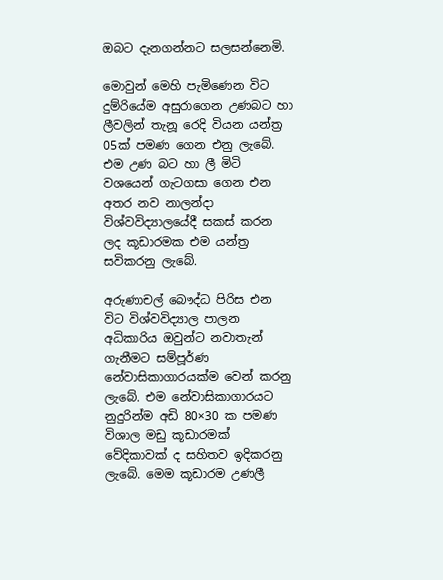ඔබට දැනගන්නට සලසන්නෙමි.

මොවුන් මෙහි පැමිණෙන විට දුම්රියේම අසුරාගෙන උණබට හා ලීවලින් තැනූ රෙදි වියන යන්ත්‍ර 05ක් පමණ ගෙන එනු ලැබේ. එම උණ බට හා ලී මිටි වශයෙන් ගැටගසා ගෙන එන අතර නව නාලන්දා විශ්වවිද්‍යාලයේදී සකස් කරන ලද කූඩාරමක එම යන්ත්‍ර සවිකරනු ලැබේ.

අරුණාචල් බෞද්ධ පිරිස එන විට විශ්වවිද්‍යාල පාලන අධිකාරිය ඔවුන්ට නවාතැන් ගැනීමට සම්පූර්ණ නේවාසිකාගාරයක්ම වෙන් කරනු ලැබේ. එම නේවාසිකාගාරයට නුදුරින්ම අඩි 80×30 ක පමණ විශාල මඩු කූඩාරමක් වේදිකාවක් ද සහිතව ඉදිකරනු ලැබේ. මෙම කූඩාරම උණලී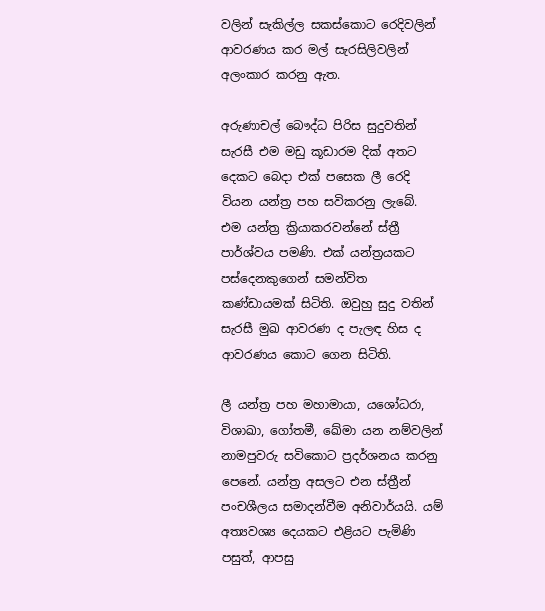වලින් සැකිල්ල සකස්කොට රෙදිවලින් ආවරණය කර මල් සැරසිලිවලින් අලංකාර කරනු ඇත.

අරුණාචල් බෞද්ධ පිරිස සුදුවතින් සැරසී එම මඩු කූඩාරම දික් අතට දෙකට බෙදා එක් පසෙක ලී රෙදි වියන යන්ත්‍ර පහ සවිකරනු ලැබේ. එම යන්ත්‍ර ක්‍රියාකරවන්නේ ස්ත්‍රී පාර්ශ්වය පමණි. එක් යන්ත්‍රයකට පස්දෙනකුගෙන් සමන්විත කණ්ඩායමක් සිටිති. ඔවුහු සුදු වතින් සැරසී මුඛ ආවරණ ද පැලඳ හිස ද ආවරණය කොට ගෙන සිටිති.

ලී යන්ත්‍ර පහ මහාමායා, යශෝධරා, විශාඛා, ගෝතමී, ඛේමා යන නම්වලින් නාමපුවරු සවිකොට ප්‍රදර්ශනය කරනු පෙනේ. යන්ත්‍ර අසලට එන ස්ත්‍රීන් පංචශීලය සමාදන්වීම අනිවාර්යයි. යම් අත්‍යවශ්‍ය දෙයකට එළියට පැමිණි පසුත්, ආපසු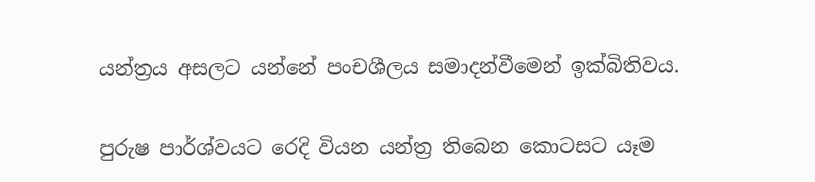යන්ත්‍රය අසලට යන්නේ පංචශීලය සමාදන්වීමෙන් ඉක්බිතිවය.

පුරුෂ පාර්ශ්වයට රෙදි වියන යන්ත්‍ර තිබෙන කොටසට යෑම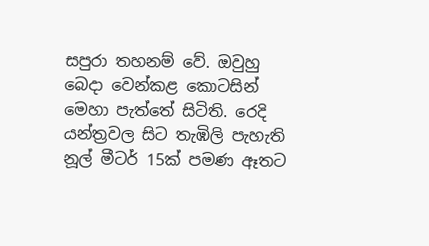සපුරා තහනම් වේ. ඔවුහු බෙදා වෙන්කළ කොටසින් මෙහා පැත්තේ සිටිති. රෙදි යන්ත්‍රවල සිට තැඹිලි පැහැති නූල් මීටර් 15ක් පමණ ඈතට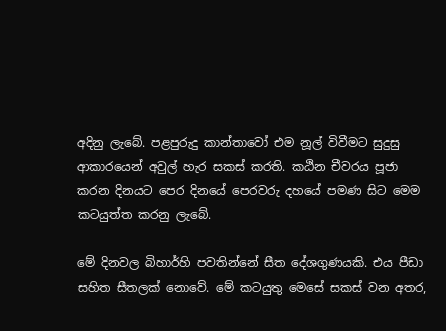අදිනු ලැබේ. පළපුරුදු කාන්තාවෝ එම නූල් විවීමට සුදුසු ආකාරයෙන් අවුල් හැර සකස් කරති. කඨින චීවරය පූජා කරන දිනයට පෙර දිනයේ පෙරවරු දහයේ පමණ සිට මෙම කටයුත්ත කරනු ලැබේ.

මේ දිනවල බිහාර්හි පවතින්නේ සීත දේශගුණයකි. එය පීඩා සහිත සීතලක් නොවේ. මේ කටයුතු මෙසේ සකස් වන අතර,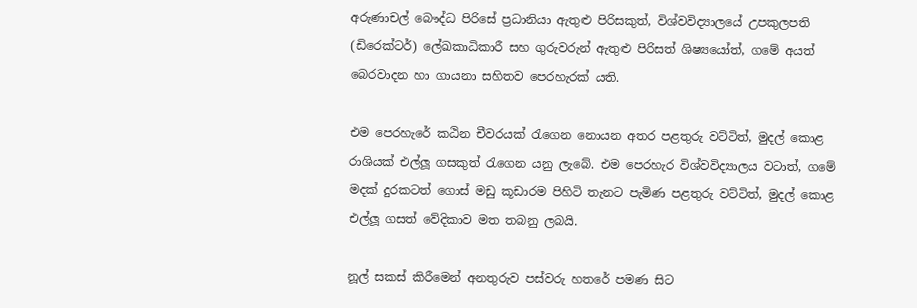අරුණාචල් බෞද්ධ පිරිසේ ප්‍රධානියා ඇතුළු පිරිසකුත්, විශ්වවිද්‍යාලයේ උපකුලපති (ඩිරෙක්ටර්) ලේඛකාධිකාරී සහ ගුරුවරුන් ඇතුළු පිරිසත් ශිෂ්‍යයෝත්, ගමේ අයත් බෙරවාදන හා ගායනා සහිතව පෙරහැරක් යති.

එම පෙරහැරේ කඨින චීවරයක් රැගෙන නොයන අතර පළතුරු වට්ටිත්, මුදල් කොළ රාශියක් එල්ලූ ගසකුත් රැගෙන යනු ලැබේ. එම පෙරහැර විශ්වවිද්‍යාලය වටාත්, ගමේ මදක් දුරකටත් ගොස් මඩු කූඩාරම පිහිටි තැනට පැමිණ පළතුරු වට්ටිත්, මුදල් කොළ එල්ලූ ගසත් වේදිකාව මත තබනු ලබයි.

නූල් සකස් කිරීමෙන් අනතුරුව පස්වරු හතරේ පමණ සිට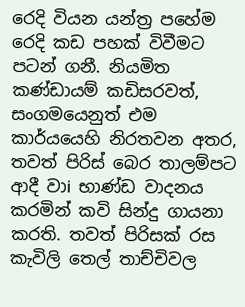රෙදි වියන යන්ත්‍ර පහේම රෙදි කඩ පහක් විවීමට පටන් ගනී. නියමිත කණ්ඩායම් කඩිසරවත්, සංගමයෙනුත් එම කාර්යයෙහි නිරතවන අතර, තවත් පිරිස් බෙර තාලම්පට ආදී වාi භාණ්ඩ වාදනය කරමින් කවි සින්දු ගායනා කරති. තවත් පිරිසක් රස කැවිලි තෙල් තාච්චිවල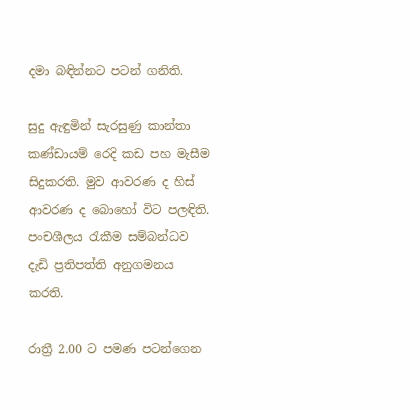දමා බඳින්නට පටන් ගනිති.

සුදු ඇඳුමින් සැරසුණු කාන්තා කණ්ඩායම් රෙදි කඩ පහ මැසීම සිදුකරති. මුව ආවරණ ද හිස් ආවරණ ද බොහෝ විට පලඳිති. පංචශීලය රැකීම සම්බන්ධව දැඩි ප්‍රතිපත්ති අනුගමනය කරති.

රාත්‍රී 2.00 ට පමණ පටන්ගෙන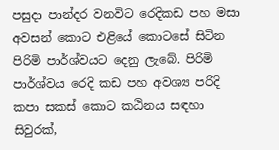පසුදා පාන්දර වනවිට රෙදිකඩ පහ මසා අවසන් කොට එළියේ කොටසේ සිටින පිරිමි පාර්ශ්වයට දෙනු ලැබේ. පිරිමි පාර්ශ්වය රෙදි කඩ පහ අවශ්‍ය පරිදි කපා සකස් කොට කඨිනය සඳහා සිවුරක්,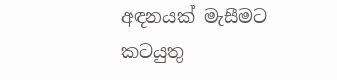අඳනයක් මැසීමට කටයුතු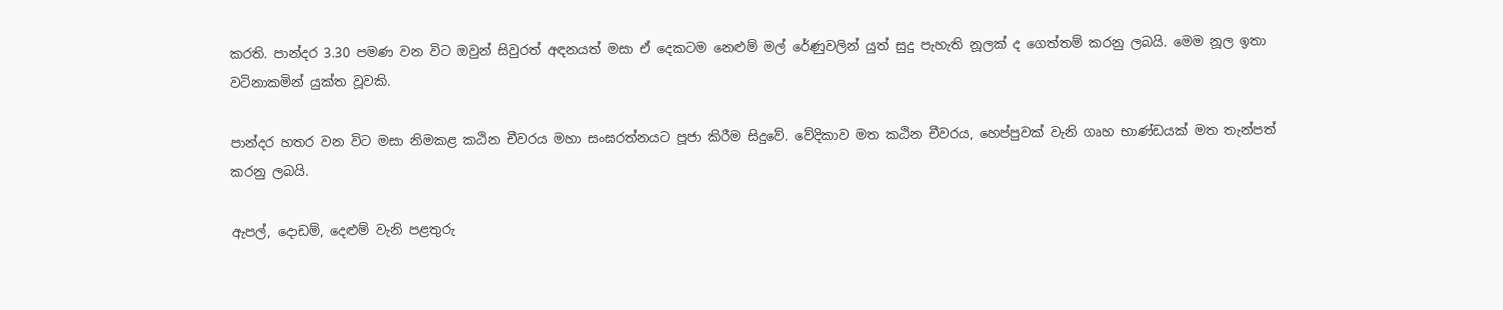කරති. පාන්දර 3.30 පමණ වන විට ඔවුන් සිවුරත් අඳනයත් මසා ඒ දෙකටම නෙළුම් මල් රේණුවලින් යුත් සුදු පැහැති නූලක් ද ගෙත්තම් කරනු ලබයි. මෙම නූල ඉතා වටිනාකමින් යුක්ත වූවකි.

පාන්දර හතර වන විට මසා නිමකළ කඨින චීවරය මහා සංඝරත්නයට පූජා කිරීම සිදුවේ. වේදිකාව මත කඨින චීවරය, හෙප්පුවක් වැනි ගෘහ භාණ්ඩයක් මත තැන්පත් කරනු ලබයි.

ඇපල්, දොඩම්, දෙළුම් වැනි පළතුරු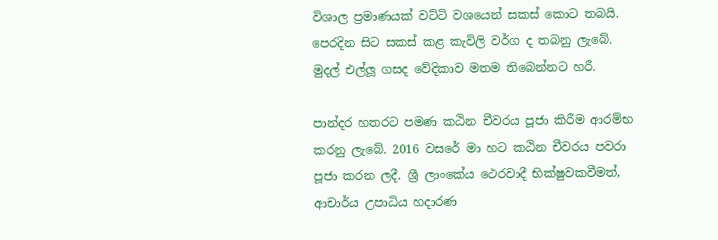විශාල ප්‍රමාණයක් වට්ටි වශයෙන් සකස් කොට තබයි. පෙරදින සිට සකස් කළ කැවිලි වර්ග ද තබනු ලැබේ. මුදල් එල්ලූ ගසද වේදිකාව මතම තිබෙන්නට හරී.

පාන්දර හතරට පමණ කඨින චීවරය පූජා කිරීම ආරම්භ කරනු ලැබේ. 2016 වසරේ මා හට කඨින චීවරය පවරා පූජා කරන ලදී. ශ්‍රී ලාංකේය ථෙරවාදී භික්ෂුවකවීමත්, ආචාර්ය උපාධිය හදාරණ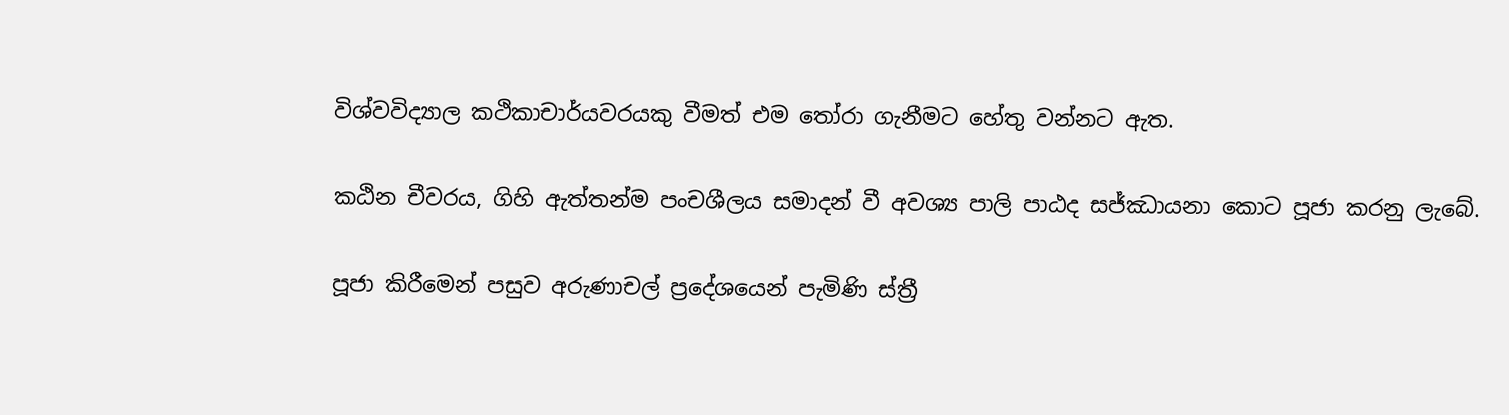විශ්වවිද්‍යාල කථිකාචාර්යවරයකු වීමත් එම තෝරා ගැනීමට හේතු වන්නට ඇත.

කඨින චීවරය, ගිහි ඇත්තන්ම පංචශීලය සමාදන් වී අවශ්‍ය පාලි පාඨද සජ්ඣායනා කොට පූජා කරනු ලැබේ.

පූජා කිරීමෙන් පසුව අරුණාචල් ප්‍රදේශයෙන් පැමිණි ස්ත්‍රී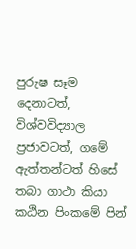පුරුෂ සෑම දෙනාටත්, විශ්වවිද්‍යාල ප්‍රජාවටත්, ගමේ ඇත්තන්ටත් හිසේ තබා ගාථා කියා කඨින පිංකමේ පින්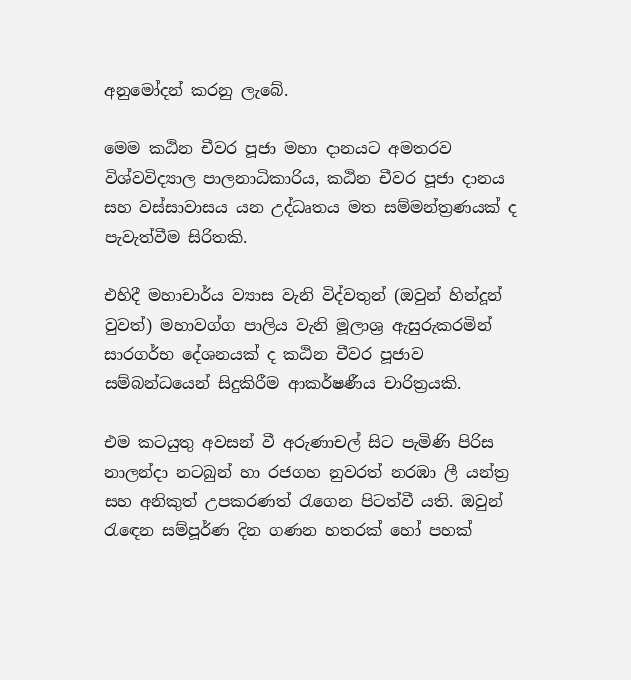අනුමෝදන් කරනු ලැබේ.

මෙම කඨින චීවර පූජා මහා දානයට අමතරව විශ්වවිද්‍යාල පාලනාධිකාරිය, කඨින චීවර පූජා දානය සහ වස්සාවාසය යන උද්ධෘතය මත සම්මන්ත්‍රණයක් ද පැවැත්වීම සිරිතකි.

එහිදී මහාචාර්ය ව්‍යාස වැනි විද්වතුන් (ඔවුන් හින්දූන් වුවත්) මහාවග්ග පාලිය වැනි මූලාශ්‍ර ඇසුරුකරමින් සාරගර්භ දේශනයක් ද කඨින චීවර පූජාව සම්බන්ධයෙන් සිදුකිරීම ආකර්ෂණීය චාරිත්‍රයකි.

එම කටයුතු අවසන් වී අරුණාචල් සිට පැමිණි පිරිස නාලන්දා නටබුන් හා රජගහ නුවරත් නරඹා ලී යන්ත්‍ර සහ අනිකුත් උපකරණත් රැගෙන පිටත්වී යති. ඔවුන් රැඳෙන සම්පූර්ණ දින ගණන හතරක් හෝ පහක්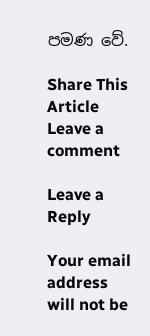පමණ වේ.

Share This Article
Leave a comment

Leave a Reply

Your email address will not be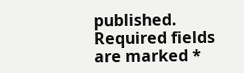published. Required fields are marked *